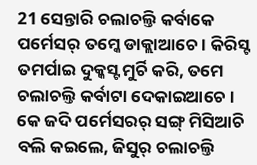21 ସେନ୍ତାରି ଚଲାଚଲ୍ତି କର୍ବାକେ ପର୍ମେସର୍ ତମ୍କେ ଡାକ୍ଲାଆଚେ । କିରିସ୍ଟ ତମର୍ପାଇ ଦୁକ୍କସ୍ଟ ମୁର୍ଚି କରି, ତମେ ଚଲାଚଲ୍ତି କର୍ବାଟା ଦେକାଇଆଚେ ।
କେ ଜଦି ପର୍ମେସରର୍ ସଙ୍ଗ୍ ମିସିଆଚି ବଲି କଇଲେ, ଜିସୁର୍ ଚଲାଚଲ୍ତି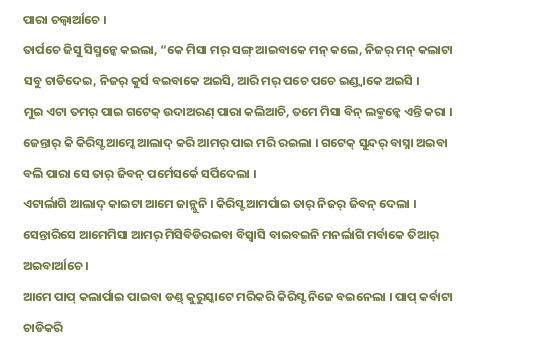ପାରା ଚଲ୍ବାର୍ଆଚେ ।
ତାର୍ପଚେ ଜିସୁ ସିସ୍ମନ୍କେ କଇଲା, “କେ ମିସା ମର୍ ସଙ୍ଗ୍ ଆଇବାକେ ମନ୍ କଲେ, ନିଜର୍ ମନ୍ କଲାଟା ସବୁ ଚାଡିଦେଇ, ନିଜର୍ କୁର୍ସ ବଇବାକେ ଅଇସି, ଆରି ମର୍ ପଚେ ପଚେ ଇଣ୍ଡ୍ବାକେ ଅଇସି ।
ମୁଇ ଏଟା ତମର୍ ପାଇ ଗଟେକ୍ ଉଦାଅରଣ୍ ପାରା କଲିଆଚି, ତମେ ମିସା ବିନ୍ ଲକ୍ମନ୍କେ ଏନ୍ତି କରା ।
ଜେନ୍ତାର୍ କି କିରିସ୍ଟ ଆମ୍କେ ଆଲାଦ୍ କରି ଆମର୍ ପାଇ ମରି ରଇଲା । ଗଟେକ୍ ସୁନ୍ଦର୍ ବାସ୍ନା ଅଇବା ବଲି ପାରା ସେ ତାର୍ ଜିବନ୍ ପର୍ମେସର୍କେ ସର୍ପିଦେଲା ।
ଏଟାର୍ଲାଗି ଆଲାଦ୍ କାଇଟା ଆମେ ଜାନ୍ଲୁନି । କିରିସ୍ଟ ଆମର୍ପାଇ ତାର୍ ନିଜର୍ ଜିବନ୍ ଦେଲା । ସେନ୍ତାରିସେ ଆମେମିସା ଆମର୍ ମିସିବିଡିରଇବା ବିସ୍ବାସି ବାଇବଇନି ମନର୍ଲାଗି ମର୍ବାକେ ତିଆର୍ ଅଇବାର୍ଆଚେ ।
ଆମେ ପାପ୍ କଲାର୍ପାଇ ପାଇବା ଡଣ୍ଡ୍ କୁରୁସ୍କାଟେ ମରିକରି କିରିସ୍ଟ ନିଜେ ବଇନେଲା । ପାପ୍ କର୍ବାଟା ଚାଡିକରି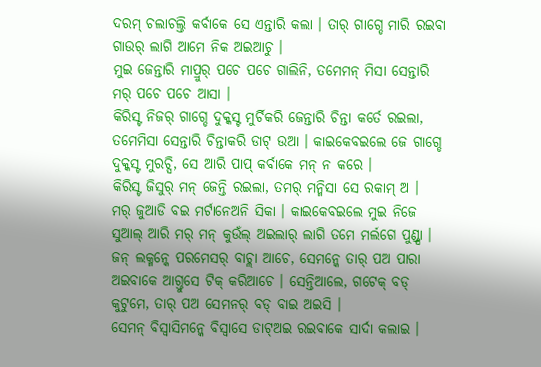ଦରମ୍ ଚଲାଚଲ୍ତି କର୍ବାକେ ସେ ଏନ୍ତାରି କଲା । ତାର୍ ଗାଗ୍ଡେ ମାରି ରଇବା ଗାଉର୍ ଲାଗି ଆମେ ନିକ ଅଇଆଚୁ ।
ମୁଇ ଜେନ୍ତାରି ମାପ୍ରୁର୍ ପଚେ ପଚେ ଗାଲିନି, ତମେମନ୍ ମିସା ସେନ୍ତାରି ମର୍ ପଚେ ପଚେ ଆସା ।
କିରିସ୍ଟ ନିଜର୍ ଗାଗ୍ଡେ ଦୁକ୍କସ୍ଟ ମୁର୍ଚିକରି ଜେନ୍ତାରି ଚିନ୍ତା କର୍ତେ ରଇଲା, ତମେମିସା ସେନ୍ତାରି ଚିନ୍ତାକରି ଡାଟ୍ ଉଆ । କାଇକେବଇଲେ ଜେ ଗାଗ୍ଡେ ଦୁକ୍କସ୍ଟ ମୁରଚ୍ସି, ସେ ଆରି ପାପ୍ କର୍ବାକେ ମନ୍ ନ କରେ ।
କିରିସ୍ଟ ଜିସୁର୍ ମନ୍ ଜେନ୍ତି ରଇଲା, ତମର୍ ମନ୍ମିସା ସେ ରକାମ୍ ଅ ।
ମର୍ ଜୁଆଡି ବଇ ମର୍ଟାନେଅନି ସିକା । କାଇକେବଇଲେ ମୁଇ ନିଜେ ସୁଆଲ୍ ଆରି ମର୍ ମନ୍ କୁଉଁଲ୍ ଅଇଲାର୍ ଲାଗି ତମେ ମର୍ଲଗେ ପୁଣ୍ଡ୍ସା ।
ଜନ୍ ଲକ୍ମନ୍କେ ପରମେସର୍ ବାଚ୍ଲା ଆଚେ, ସେମନ୍କେ ତାର୍ ପଅ ପାରା ଅଇବାକେ ଆଗ୍ତୁସେ ଟିକ୍ କରିଆଚେ । ସେନ୍ତିଆଲେ, ଗଟେକ୍ ବଡ୍ କୁଟୁମେ, ତାର୍ ପଅ ସେମନର୍ ବଡ୍ ବାଇ ଅଇସି ।
ସେମନ୍ ବିସ୍ବାସିମନ୍କେ ବିସ୍ବାସେ ଡାଟ୍ଅଇ ରଇବାକେ ସାର୍ଦା କଲାଇ ।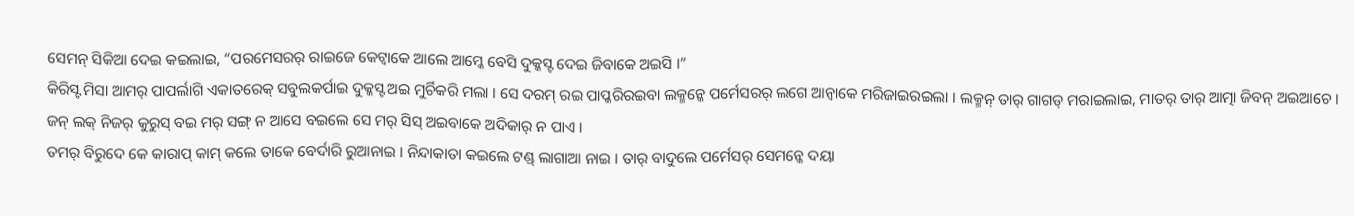ସେମନ୍ ସିକିଆ ଦେଇ କଇଲାଇ, “ପରମେସରର୍ ରାଇଜେ କେଟ୍ବାକେ ଆଲେ ଆମ୍କେ ବେସି ଦୁକ୍କସ୍ଟ ଦେଇ ଜିବାକେ ଅଇସି ।”
କିରିସ୍ଟ ମିସା ଆମର୍ ପାପର୍ଲାଗି ଏକାତରେକ୍ ସବୁଲକର୍ପାଇ ଦୁକ୍କସ୍ଟ ଅଇ ମୁର୍ଚିକରି ମଲା । ସେ ଦରମ୍ ରଇ ପାପ୍କରିରଇବା ଲକ୍ମନ୍କେ ପର୍ମେସରର୍ ଲଗେ ଆନ୍ବାକେ ମରିଜାଇରଇଲା । ଲକ୍ମନ୍ ତାର୍ ଗାଗଡ୍ ମରାଇଲାଇ, ମାତର୍ ତାର୍ ଆତ୍ମା ଜିବନ୍ ଅଇଆଚେ ।
ଜନ୍ ଲକ୍ ନିଜର୍ କୁରୁସ୍ ବଇ ମର୍ ସଙ୍ଗ୍ ନ ଆସେ ବଇଲେ ସେ ମର୍ ସିସ୍ ଅଇବାକେ ଅଦିକାର୍ ନ ପାଏ ।
ତମର୍ ବିରୁଦେ କେ କାରାପ୍ କାମ୍ କଲେ ତାକେ ବେର୍ଦାରି ରୁଆନାଇ । ନିନ୍ଦାକାତା କଇଲେ ଟଣ୍ଡ୍ ଲାଗାଆ ନାଇ । ତାର୍ ବାଦୁଲେ ପର୍ମେସର୍ ସେମନ୍କେ ଦୟା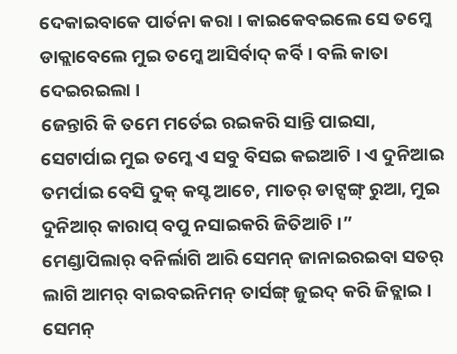ଦେକାଇବାକେ ପାର୍ତନା କରା । କାଇକେବଇଲେ ସେ ତମ୍କେ ଡାକ୍ଲାବେଲେ ମୁଇ ତମ୍କେ ଆସିର୍ବାଦ୍ କର୍ବି । ବଲି କାତା ଦେଇରଇଲା ।
ଜେନ୍ତାରି କି ତମେ ମର୍ତେଇ ରଇକରି ସାନ୍ତି ପାଇସା, ସେଟାର୍ପାଇ ମୁଇ ତମ୍କେ ଏ ସବୁ ବିସଇ କଇଆଚି । ଏ ଦୁନିଆଇ ତମର୍ପାଇ ବେସି ଦୁକ୍ କସ୍ଟ ଆଚେ, ମାତର୍ ଡାଟ୍ସଙ୍ଗ୍ ରୁଆ, ମୁଇ ଦୁନିଆର୍ କାରାପ୍ ବପୁ ନସାଇକରି ଜିତିଆଚି ।”
ମେଣ୍ଡାପିଲାର୍ ବନିର୍ଲାଗି ଆରି ସେମନ୍ ଜାନାଇରଇବା ସତର୍ ଲାଗି ଆମର୍ ବାଇବଇନିମନ୍ ତାର୍ସଙ୍ଗ୍ ଜୁଇଦ୍ କରି ଜିତ୍ଲାଇ । ସେମନ୍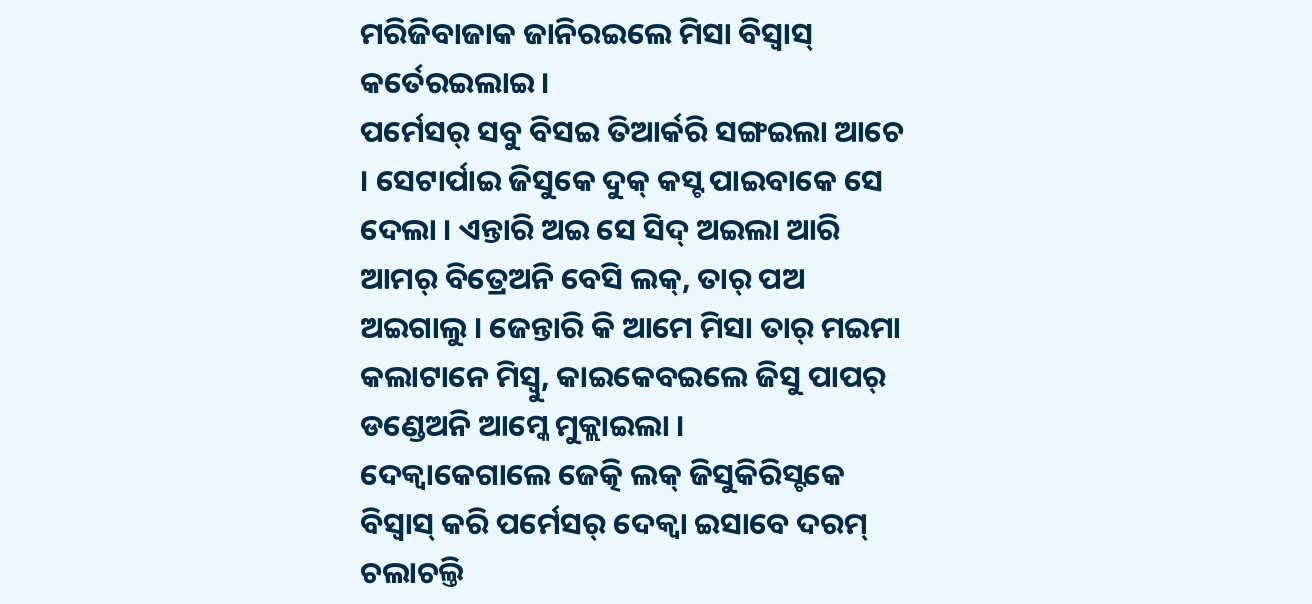ମରିଜିବାଜାକ ଜାନିରଇଲେ ମିସା ବିସ୍ବାସ୍ କର୍ତେରଇଲାଇ ।
ପର୍ମେସର୍ ସବୁ ବିସଇ ତିଆର୍କରି ସଙ୍ଗଇଲା ଆଚେ । ସେଟାର୍ପାଇ ଜିସୁକେ ଦୁକ୍ କସ୍ଟ ପାଇବାକେ ସେ ଦେଲା । ଏନ୍ତାରି ଅଇ ସେ ସିଦ୍ ଅଇଲା ଆରି ଆମର୍ ବିତ୍ରେଅନି ବେସି ଲକ୍, ତାର୍ ପଅ ଅଇଗାଲୁ । ଜେନ୍ତାରି କି ଆମେ ମିସା ତାର୍ ମଇମା କଲାଟାନେ ମିସ୍ବୁ, କାଇକେବଇଲେ ଜିସୁ ପାପର୍ ଡଣ୍ଡେଅନି ଆମ୍କେ ମୁକ୍ଲାଇଲା ।
ଦେକ୍ବାକେଗାଲେ ଜେତ୍କି ଲକ୍ ଜିସୁକିରିସ୍ଟକେ ବିସ୍ବାସ୍ କରି ପର୍ମେସର୍ ଦେକ୍ବା ଇସାବେ ଦରମ୍ ଚଲାଚଲ୍ତି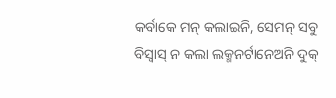କର୍ବାକେ ମନ୍ କଲାଇନି, ସେମନ୍ ସବୁ ବିସ୍ବାସ୍ ନ କଲା ଲକ୍ମନର୍ଟାନେଅନି ଦୁକ୍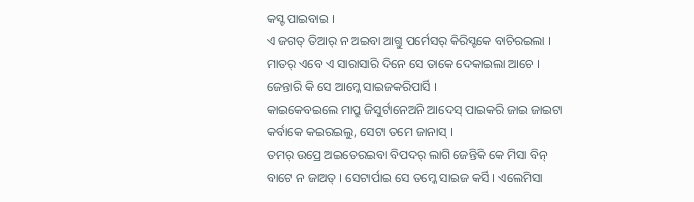କସ୍ଟ ପାଇବାଇ ।
ଏ ଜଗତ୍ ତିଆର୍ ନ ଅଇବା ଆଗ୍ତୁ ପର୍ମେସର୍ କିରିସ୍ଟକେ ବାଚିରଇଲା । ମାତର୍ ଏବେ ଏ ସାରାସାରି ଦିନେ ସେ ତାକେ ଦେକାଇଲା ଆଚେ । ଜେନ୍ତାରି କି ସେ ଆମ୍କେ ସାଇଜକରିପାର୍ସି ।
କାଇକେବଇଲେ ମାପ୍ରୁ ଜିସୁର୍ଟାନେଅନି ଆଦେସ୍ ପାଇକରି ଜାଇ ଜାଇଟା କର୍ବାକେ କଇରଇଲୁ, ସେଟା ତମେ ଜାନାସ୍ ।
ତମର୍ ଉପ୍ରେ ଅଇତେରଇବା ବିପଦର୍ ଲାଗି ଜେନ୍ତିକି କେ ମିସା ବିନ୍ ବାଟେ ନ ଜାଅତ୍ । ସେଟାର୍ପାଇ ସେ ତମ୍କେ ସାଇଜ କର୍ସି । ଏଲେମିସା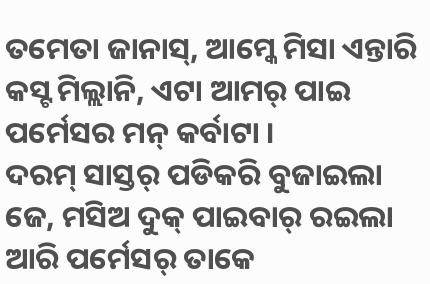ତମେତା ଜାନାସ୍, ଆମ୍କେ ମିସା ଏନ୍ତାରି କସ୍ଟ ମିଲ୍ଲାନି, ଏଟା ଆମର୍ ପାଇ ପର୍ମେସର ମନ୍ କର୍ବାଟା ।
ଦରମ୍ ସାସ୍ତର୍ ପଡିକରି ବୁଜାଇଲା ଜେ, ମସିଅ ଦୁକ୍ ପାଇବାର୍ ରଇଲା ଆରି ପର୍ମେସର୍ ତାକେ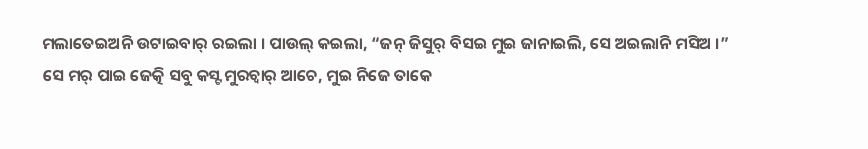ମଲାତେଇଅନି ଉଟାଇବାର୍ ରଇଲା । ପାଉଲ୍ କଇଲା, “ଜନ୍ ଜିସୁର୍ ବିସଇ ମୁଇ ଜାନାଇଲି, ସେ ଅଇଲାନି ମସିଅ ।”
ସେ ମର୍ ପାଇ ଜେତ୍କି ସବୁ କସ୍ଟ ମୁରଚ୍ବାର୍ ଆଚେ, ମୁଇ ନିଜେ ତାକେ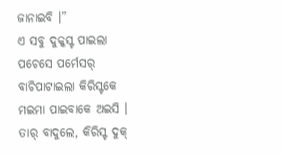ଜାନାଇବି ।”
ଏ ସବୁ ଦୁକ୍କସ୍ଟ ପାଇଲା ପଚେସେ ପର୍ମେସର୍ ବାଚିପାଟାଇଲା କିରିସ୍ଟକେ ମଇମା ପାଇବାକେ ଅଇସି ।
ତାର୍ ବାଦୁଲେ, କିରିସ୍ଟ ଦୁକ୍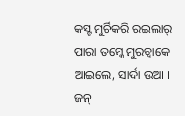କସ୍ଟ ମୁର୍ଚିକରି ରଇଲାର୍ ପାରା ତମ୍କେ ମୁରଚ୍ବାକେ ଆଇଲେ, ସାର୍ଦା ଉଆ । ଜନ୍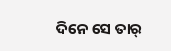ଦିନେ ସେ ତାର୍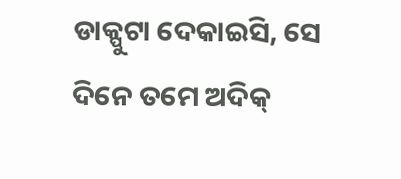ଡାକ୍ପୁଟା ଦେକାଇସି, ସେ ଦିନେ ତମେ ଅଦିକ୍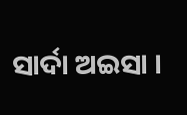ସାର୍ଦା ଅଇସା ।